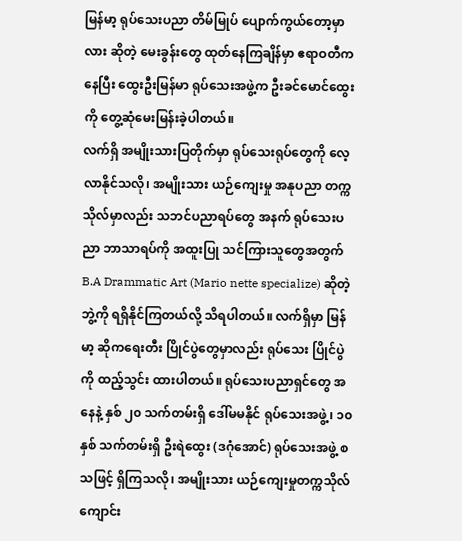မြန်မာ့ ရုပ်သေးပညာ တိမ်မြုပ် ပျောက်ကွယ်တော့မှာလား ဆိုတဲ့ မေးခွန်းတွေ ထုတ်နေကြချိန်မှာ ဧရာဝတီကနေပြီး ထွေးဦးမြန်မာ ရုပ်သေးအဖွဲ့က ဦးခင်မောင်ထွေးကို တွေ့ဆုံမေးမြန်းခဲ့ပါတယ်။
လက်ရှိ အမျိုးသားပြတိုက်မှာ ရုပ်သေးရုပ်တွေကို လေ့လာနိုင်သလို၊ အမျိုးသား ယဉ်ကျေးမှု အနုပညာ တက္ကသိုလ်မှာလည်း သဘင်ပညာရပ်တွေ အနက် ရုပ်သေးပညာ ဘာသာရပ်ကို အထူးပြု သင်ကြားသူတွေအတွက် B.A Drammatic Art (Mario nette specialize) ဆိုတဲ့ဘွဲ့ကို ရရှိနိုင်ကြတယ်လို့ သိရပါတယ်။ လက်ရှိမှာ မြန်မာ့ ဆိုကရေးတီး ပြိုင်ပွဲတွေမှာလည်း ရုပ်သေး ပြိုင်ပွဲကို ထည့်သွင်း ထားပါတယ်။ ရုပ်သေးပညာရှင်တွေ အနေနဲ့ နှစ် ၂၀ သက်တမ်းရှိ ဒေါ်မမနိုင် ရုပ်သေးအဖွဲ့၊ ၁၀ နှစ် သက်တမ်းရှိ ဦးရဲထွေး (ဒဂုံအောင်) ရုပ်သေးအဖွဲ့ စသဖြင့် ရှိကြသလို၊ အမျိုးသား ယဉ်ကျေးမှုတက္ကသိုလ် ကျောင်း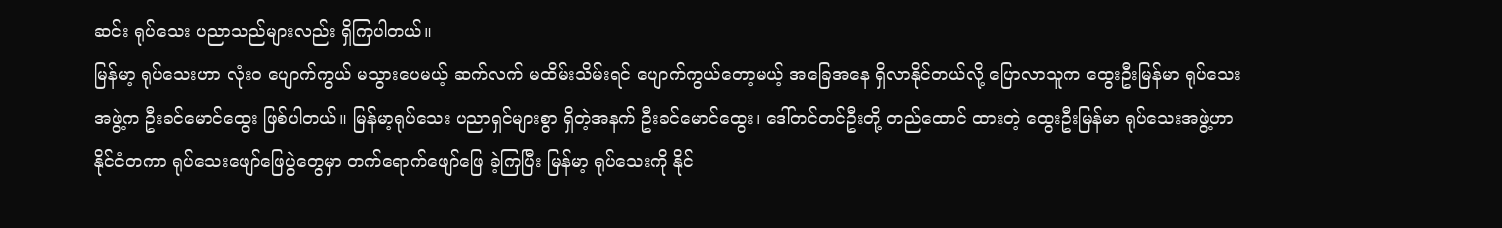ဆင်း ရုပ်သေး ပညာသည်များလည်း ရှိကြပါတယ်။
မြန်မာ့ ရုပ်သေးဟာ လုံးဝ ပျောက်ကွယ် မသွားပေမယ့် ဆက်လက် မထိမ်းသိမ်းရင် ပျောက်ကွယ်တော့မယ့် အခြေအနေ ရှိလာနိုင်တယ်လို့ ပြောလာသူက ထွေးဦးမြန်မာ ရုပ်သေးအဖွဲ့က ဦးခင်မောင်ထွေး ဖြစ်ပါတယ်။ မြန်မာ့ရုပ်သေး ပညာရှင်များစွာ ရှိတဲ့အနက် ဦးခင်မောင်ထွေး၊ ဒေါ်တင်တင်ဦးတို့ တည်ထောင် ထားတဲ့ ထွေးဦးမြန်မာ ရုပ်သေးအဖွဲ့ဟာ နိုင်ငံတကာ ရုပ်သေးဖျော်ဖြေပွဲတွေမှာ တက်ရောက်ဖျော်ဖြေ ခဲ့ကြပြီး မြန်မာ့ ရုပ်သေးကို နိုင်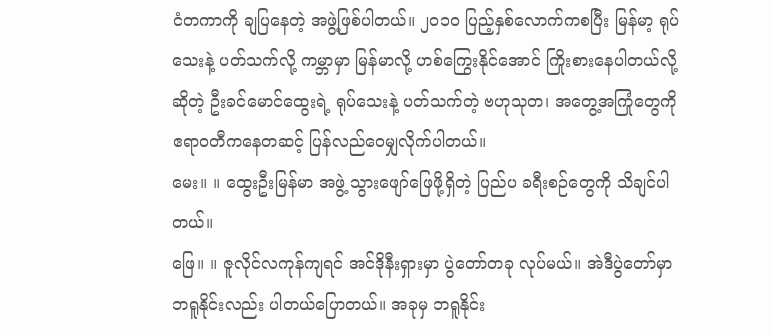ငံတကာကို ချပြနေတဲ့ အဖွဲ့ဖြစ်ပါတယ်။ ၂၀၁၀ ပြည့်နှစ်လောက်ကစပြီး မြန်မာ့ ရုပ်သေးနဲ့ ပတ်သက်လို့ ကမ္ဘာမှာ မြန်မာလို့ ဟစ်ကြွေးနိုင်အောင် ကြိုးစားနေပါတယ်လို့ ဆိုတဲ့ ဦးခင်မောင်ထွေးရဲ့ ရုပ်သေးနဲ့ ပတ်သက်တဲ့ ဗဟုသုတ၊ အတွေ့အကြုံတွေကို ဧရာဝတီကနေတဆင့် ပြန်လည်ဝေမျှလိုက်ပါတယ်။
မေး။ ။ ထွေးဦးမြန်မာ အဖွဲ့ သွားဖျော်ဖြေဖို့ရှိတဲ့ ပြည်ပ ခရီးစဉ်တွေကို သိချင်ပါတယ်။
ဖြေ။ ။ ဇူလိုင်လကုန်ကျရင် အင်ဒိုနီးရှားမှာ ပွဲတော်တခု လုပ်မယ်။ အဲဒီပွဲတော်မှာ ဘရူနိုင်းလည်း ပါတယ်ပြောတယ်။ အခုမှ ဘရူနိုင်း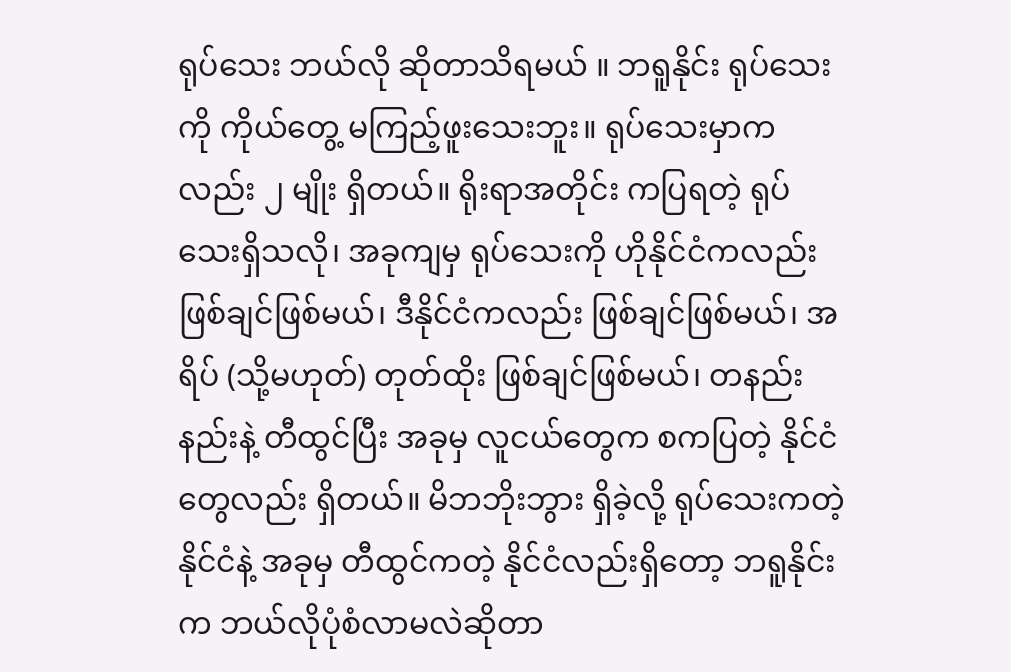ရုပ်သေး ဘယ်လို ဆိုတာသိရမယ် ။ ဘရူနိုင်း ရုပ်သေးကို ကိုယ်တွေ့ မကြည့်ဖူးသေးဘူး။ ရုပ်သေးမှာကလည်း ၂ မျိုး ရှိတယ်။ ရိုးရာအတိုင်း ကပြရတဲ့ ရုပ်သေးရှိသလို၊ အခုကျမှ ရုပ်သေးကို ဟိုနိုင်ငံကလည်း ဖြစ်ချင်ဖြစ်မယ်၊ ဒီနိုင်ငံကလည်း ဖြစ်ချင်ဖြစ်မယ်၊ အရိပ် (သို့မဟုတ်) တုတ်ထိုး ဖြစ်ချင်ဖြစ်မယ်၊ တနည်းနည်းနဲ့ တီထွင်ပြီး အခုမှ လူငယ်တွေက စကပြတဲ့ နိုင်ငံတွေလည်း ရှိတယ်။ မိဘဘိုးဘွား ရှိခဲ့လို့ ရုပ်သေးကတဲ့ နိုင်ငံနဲ့ အခုမှ တီထွင်ကတဲ့ နိုင်ငံလည်းရှိတော့ ဘရူနိုင်းက ဘယ်လိုပုံစံလာမလဲဆိုတာ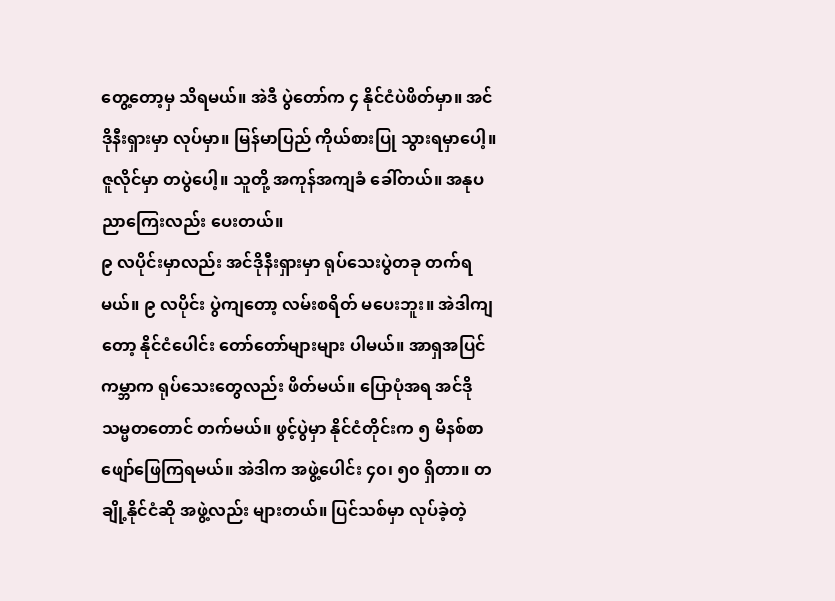တွေ့တော့မှ သိရမယ်။ အဲဒီ ပွဲတော်က ၄ နိုင်ငံပဲဖိတ်မှာ။ အင်ဒိုနီးရှားမှာ လုပ်မှာ။ မြန်မာပြည် ကိုယ်စားပြု သွားရမှာပေါ့။ ဇူလိုင်မှာ တပွဲပေါ့။ သူတို့ အကုန်အကျခံ ခေါ်တယ်။ အနုပညာကြေးလည်း ပေးတယ်။
၉ လပိုင်းမှာလည်း အင်ဒိုနီးရှားမှာ ရုပ်သေးပွဲတခု တက်ရမယ်။ ၉ လပိုင်း ပွဲကျတော့ လမ်းစရိတ် မပေးဘူး။ အဲဒါကျတော့ နိုင်ငံပေါင်း တော်တော်များများ ပါမယ်။ အာရှအပြင် ကမ္ဘာက ရုပ်သေးတွေလည်း ဖိတ်မယ်။ ပြောပုံအရ အင်ဒို သမ္မတတောင် တက်မယ်။ ဖွင့်ပွဲမှာ နိုင်ငံတိုင်းက ၅ မိနစ်စာ ဖျော်ဖြေကြရမယ်။ အဲဒါက အဖွဲ့ပေါင်း ၄၀၊ ၅၀ ရှိတာ။ တချို့နိုင်ငံဆို အဖွဲ့လည်း များတယ်။ ပြင်သစ်မှာ လုပ်ခဲ့တဲ့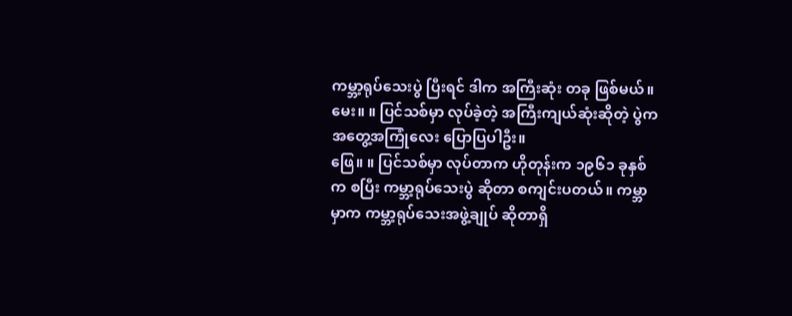ကမ္ဘာ့ရုပ်သေးပွဲ ပြီးရင် ဒါက အကြီးဆုံး တခု ဖြစ်မယ်။
မေး။ ။ ပြင်သစ်မှာ လုပ်ခဲ့တဲ့ အကြီးကျယ်ဆုံးဆိုတဲ့ ပွဲက အတွေ့အကြုံလေး ပြောပြပါဦး။
ဖြေ။ ။ ပြင်သစ်မှာ လုပ်တာက ဟိုတုန်းက ၁၉၆၁ ခုနှစ်က စပြီး ကမ္ဘာ့ရုပ်သေးပွဲ ဆိုတာ စကျင်းပတယ်။ ကမ္ဘာမှာက ကမ္ဘာ့ရုပ်သေးအဖွဲ့ချုပ် ဆိုတာရှိ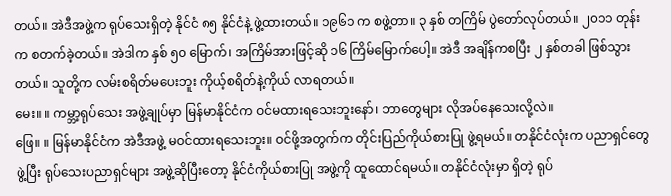တယ်။ အဲဒီအဖွဲ့က ရုပ်သေးရှိတဲ့ နိုင်ငံ ၈၅ နိုင်ငံနဲ့ ဖွဲ့ထားတယ်။ ၁၉၆၁ က စဖွဲ့တာ။ ၃ နှစ် တကြိမ် ပွဲတော်လုပ်တယ်။ ၂၀၁၁ တုန်းက စတက်ခဲ့တယ်။ အဲဒါက နှစ် ၅၀ မြောက်၊ အကြိမ်အားဖြင့်ဆို ၁၆ ကြိမ်မြောက်ပေါ့။ အဲဒီ အချိန်ကစပြီး ၂ နှစ်တခါ ဖြစ်သွားတယ်။ သူတို့က လမ်းစရိတ်မပေးဘူး ကိုယ့်စရိတ်နဲ့ကိုယ် လာရတယ်။
မေး။ ။ ကမ္ဘာ့ရုပ်သေး အဖွဲ့ချုပ်မှာ မြန်မာနိုင်ငံက ဝင်မထားရသေးဘူးနော်၊ ဘာတွေများ လိုအပ်နေသေးလို့လဲ။
ဖြေ။ ။ မြန်မာနိုင်ငံက အဲဒီအဖွဲ့ မဝင်ထားရသေးဘူး။ ဝင်ဖို့အတွက်က တိုင်းပြည်ကိုယ်စားပြု ဖွဲ့ရမယ်။ တနိုင်ငံလုံးက ပညာရှင်တွေဖွဲ့ပြီး ရုပ်သေးပညာရှင်များ အဖွဲ့ဆိုပြီးတော့ နိုင်ငံကိုယ်စားပြု အဖွဲ့ကို ထူထောင်ရမယ်။ တနိုင်ငံလုံးမှာ ရှိတဲ့ ရုပ်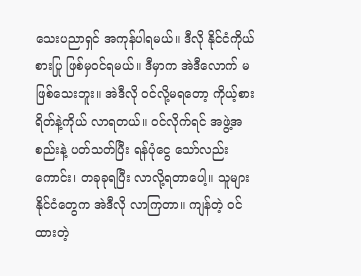သေးပညာရှင် အကုန်ပါရမယ်။ ဒီလို နိုင်ငံကိုယ်စားပြု ဖြစ်မှဝင်ရမယ်။ ဒီမှာက အဲဒီလောက် မဖြစ်သေးဘူး။ အဲဒီလို ဝင်လို့မရတော့ ကိုယ့်စားရိတ်နဲ့ကိုယ် လာရတယ်။ ဝင်လိုက်ရင် အဖွဲ့အစည်းနဲ့ ပတ်သတ်ပြီး ရန်ပုံငွေ သော်လည်းကောင်း၊ တခုခုရပြီး လာလို့ရတာပေါ့။ သူများနိုင်ငံတွေက အဲဒီလို လာကြတာ။ ကျန်တဲ့ ဝင်ထားတဲ့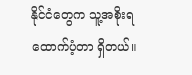နိုင်ငံတွေက သူ့အစိုးရ ထောက်ပံ့တာ ရှိတယ်။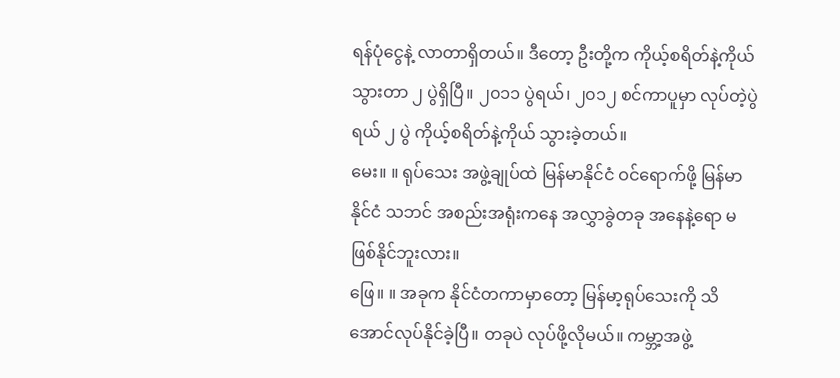ရန်ပုံငွေနဲ့ လာတာရှိတယ်။ ဒီတော့ ဦးတို့က ကိုယ့်စရိတ်နဲ့ကိုယ် သွားတာ ၂ ပွဲရှိပြီ။ ၂၀၁၁ ပွဲရယ်၊ ၂၀၁၂ စင်ကာပူမှာ လုပ်တဲ့ပွဲရယ် ၂ ပွဲ ကိုယ့်စရိတ်နဲ့ကိုယ် သွားခဲ့တယ်။
မေး။ ။ ရုပ်သေး အဖွဲ့ချုပ်ထဲ မြန်မာနိုင်ငံ ဝင်ရောက်ဖို့ မြန်မာနိုင်ငံ သဘင် အစည်းအရုံးကနေ အလွှာခွဲတခု အနေနဲ့ရော မဖြစ်နိုင်ဘူးလား။
ဖြေ။ ။ အခုက နိုင်ငံတကာမှာတော့ မြန်မာ့ရုပ်သေးကို သိအောင်လုပ်နိုင်ခဲ့ပြီ။ တခုပဲ လုပ်ဖို့လိုမယ်။ ကမ္ဘာ့အဖွဲ့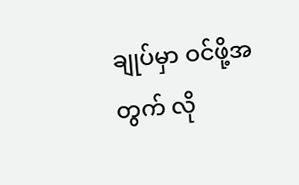ချုပ်မှာ ဝင်ဖို့အတွက် လို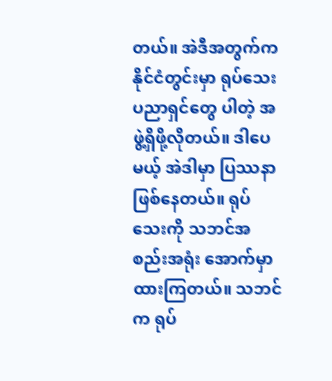တယ်။ အဲဒီအတွက်က နိုင်ငံတွင်းမှာ ရုပ်သေးပညာရှင်တွေ ပါတဲ့ အဖွဲ့ရှိဖို့လိုတယ်။ ဒါပေမယ့် အဲဒါမှာ ပြဿနာ ဖြစ်နေတယ်။ ရုပ်သေးကို သဘင်အစည်းအရုံး အောက်မှာ ထားကြတယ်။ သဘင်က ရုပ်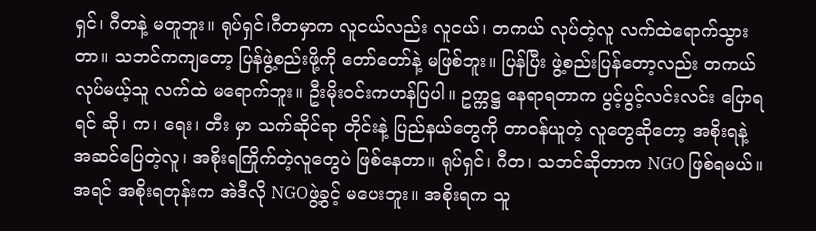ရှင်၊ ဂီတနဲ့ မတူဘူး။ ရုပ်ရှင်၊ဂီတမှာက လူငယ်လည်း လူငယ်၊ တကယ် လုပ်တဲ့လူ လက်ထဲရောက်သွားတာ။ သဘင်ကကျတော့ ပြန်ဖွဲ့စည်းဖို့ကို တော်တော်နဲ့ မဖြစ်ဘူး။ ပြန်ပြီး ဖွဲ့စည်းပြန်တော့လည်း တကယ်လုပ်မယ့်သူ လက်ထဲ မရောက်ဘူး။ ဦးမိုးဝင်းကဟန်ပြပါ။ ဥက္ကဋ္ဌ နေရာရတာက ပွင့်ပွင့်လင်းလင်း ပြောရရင် ဆို၊ က၊ ရေး၊ တီး မှာ သက်ဆိုင်ရာ တိုင်းနဲ့ ပြည်နယ်တွေကို တာဝန်ယူတဲ့ လူတွေဆိုတော့ အစိုးရနဲ့ အဆင်ပြေတဲ့လူ၊ အစိုးရကြိုက်တဲ့လူတွေပဲ ဖြစ်နေတာ။ ရုပ်ရှင်၊ ဂီတ၊ သဘင်ဆိုတာက NGO ဖြစ်ရမယ်။ အရင် အစိုးရတုန်းက အဲဒီလို NGOဖွဲ့ခွင့် မပေးဘူး။ အစိုးရက သူ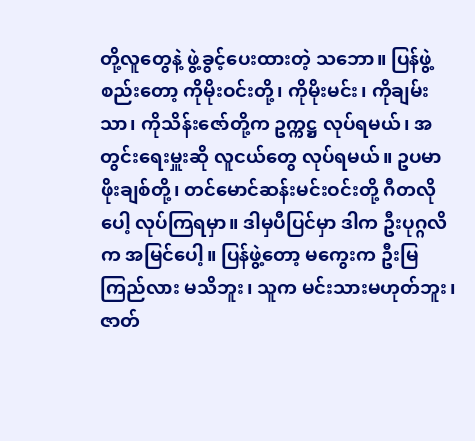တို့လူတွေနဲ့ ဖွဲ့ခွင့်ပေးထားတဲ့ သဘော။ ပြန်ဖွဲ့စည်းတော့ ကိုမိုးဝင်းတို့၊ ကိုမိုးမင်း၊ ကိုချမ်းသာ၊ ကိုသိန်းဇော်တို့က ဥက္ကဋ္ဌ လုပ်ရမယ်၊ အတွင်းရေးမှူးဆို လူငယ်တွေ လုပ်ရမယ်။ ဥပမာ ဖိုးချစ်တို့၊ တင်မောင်ဆန်းမင်းဝင်းတို့ ဂီတလိုပေါ့ လုပ်ကြရမှာ။ ဒါမှပီပြင်မှာ ဒါက ဦးပုဂ္ဂလိက အမြင်ပေါ့။ ပြန်ဖွဲ့တော့ မကွေးက ဦးမြကြည်လား မသိဘူး၊ သူက မင်းသားမဟုတ်ဘူး၊ ဇာတ်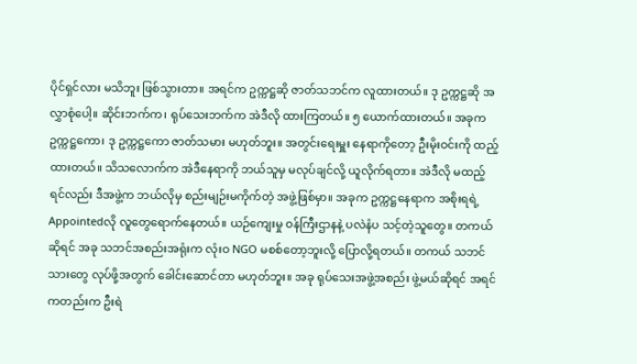ပိုင်ရှင်လား မသိဘူး ဖြစ်သွားတာ။ အရင်က ဥက္ကဋ္ဌဆို ဇာတ်သဘင်က လူထားတယ်။ ဒု ဥက္ကဋ္ဌဆို အလွှာစုံပေါ့။ ဆိုင်းဘက်က၊ ရုပ်သေးဘက်က အဲဒီလို ထားကြတယ်။ ၅ ယောက်ထားတယ်။ အခုက ဥက္ကဋ္ဌကော၊ ဒု ဥက္ကဋ္ဌကော ဇာတ်သမား မဟုတ်ဘူး။ အတွင်းရေးမှူး နေရာကိုတော့ ဦးမိုးဝင်းကို ထည့်ထားတယ်။ သိသလောက်က အဲဒီနေရာကို ဘယ်သူမှ မလုပ်ချင်လို့ ယူလိုက်ရတာ။ အဲဒီလို မထည့်ရင်လည်း ဒီအဖွဲ့က ဘယ်လိုမှ စည်းမျဉ်းမကိုက်တဲ့ အဖွဲ့ဖြစ်မှာ။ အခုက ဥက္ကဋ္ဌနေရာက အစိုးရရဲ့ Appointedလို လူတွေရောက်နေတယ်။ ယဉ်ကျေးမှု ဝန်ကြီးဌာနနဲ့ ပလဲနံပ သင့်တဲ့သူတွေ။ တကယ်ဆိုရင် အခု သဘင်အစည်းအရုံးက လုံးဝ NGO မစစ်တော့ဘူးလို့ ပြောလို့ရတယ်။ တကယ် သဘင်သားတွေ လုပ်ဖို့အတွက် ခေါင်းဆောင်တာ မဟုတ်ဘူး။ အခု ရုပ်သေးအဖွဲ့အစည်း ဖွဲ့မယ်ဆိုရင် အရင်ကတည်းက ဦးရဲ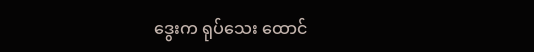ဒွေးက ရုပ်သေး ထောင်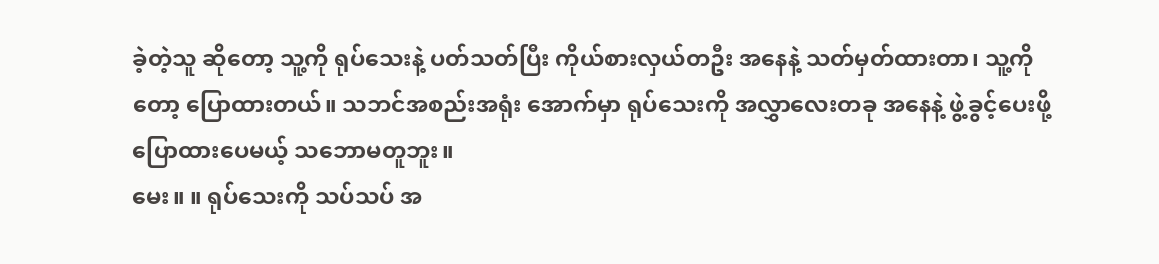ခဲ့တဲ့သူ ဆိုတော့ သူ့ကို ရုပ်သေးနဲ့ ပတ်သတ်ပြီး ကိုယ်စားလှယ်တဦး အနေနဲ့ သတ်မှတ်ထားတာ၊ သူ့ကိုတော့ ပြောထားတယ်။ သဘင်အစည်းအရုံး အောက်မှာ ရုပ်သေးကို အလွှာလေးတခု အနေနဲ့ ဖွဲ့ခွင့်ပေးဖို့ ပြောထားပေမယ့် သဘောမတူဘူး။
မေး။ ။ ရုပ်သေးကို သပ်သပ် အ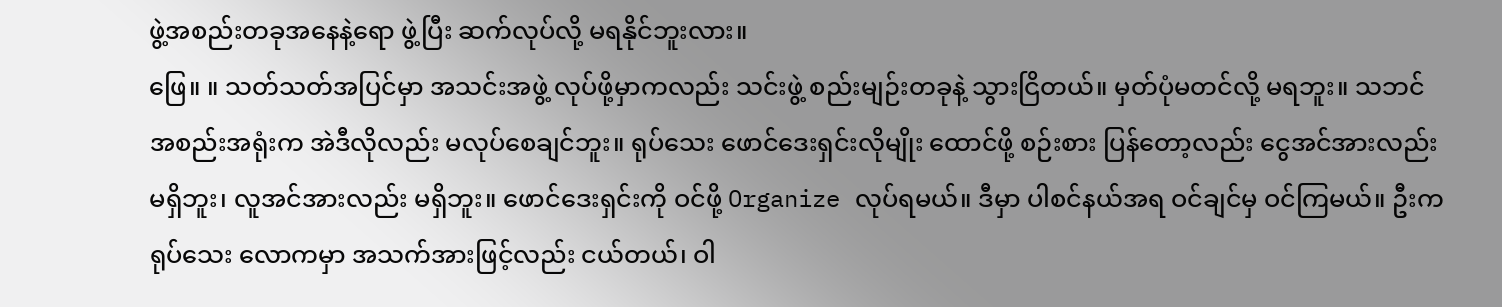ဖွဲ့အစည်းတခုအနေနဲ့ရော ဖွဲ့ပြီး ဆက်လုပ်လို့ မရနိုင်ဘူးလား။
ဖြေ။ ။ သတ်သတ်အပြင်မှာ အသင်းအဖွဲ့ လုပ်ဖို့မှာကလည်း သင်းဖွဲ့ စည်းမျဉ်းတခုနဲ့ သွားငြိတယ်။ မှတ်ပုံမတင်လို့ မရဘူး။ သဘင်အစည်းအရုံးက အဲဒီလိုလည်း မလုပ်စေချင်ဘူး။ ရုပ်သေး ဖောင်ဒေးရှင်းလိုမျိုး ထောင်ဖို့ စဉ်းစား ပြန်တော့လည်း ငွေအင်အားလည်း မရှိဘူး၊ လူအင်အားလည်း မရှိဘူး။ ဖောင်ဒေးရှင်းကို ဝင်ဖို့ Organize လုပ်ရမယ်။ ဒီမှာ ပါစင်နယ်အရ ဝင်ချင်မှ ဝင်ကြမယ်။ ဦးက ရုပ်သေး လောကမှာ အသက်အားဖြင့်လည်း ငယ်တယ်၊ ဝါ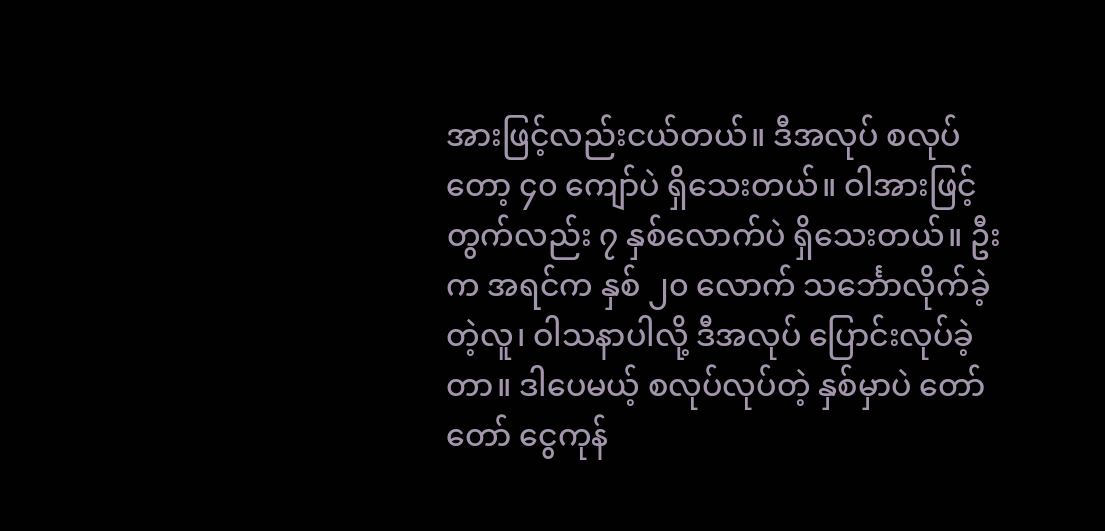အားဖြင့်လည်းငယ်တယ်။ ဒီအလုပ် စလုပ်တော့ ၄၀ ကျော်ပဲ ရှိသေးတယ်။ ဝါအားဖြင့်တွက်လည်း ၇ နှစ်လောက်ပဲ ရှိသေးတယ်။ ဦးက အရင်က နှစ် ၂၀ လောက် သင်္ဘောလိုက်ခဲ့တဲ့လူ၊ ဝါသနာပါလို့ ဒီအလုပ် ပြောင်းလုပ်ခဲ့တာ။ ဒါပေမယ့် စလုပ်လုပ်တဲ့ နှစ်မှာပဲ တော်တော် ငွေကုန်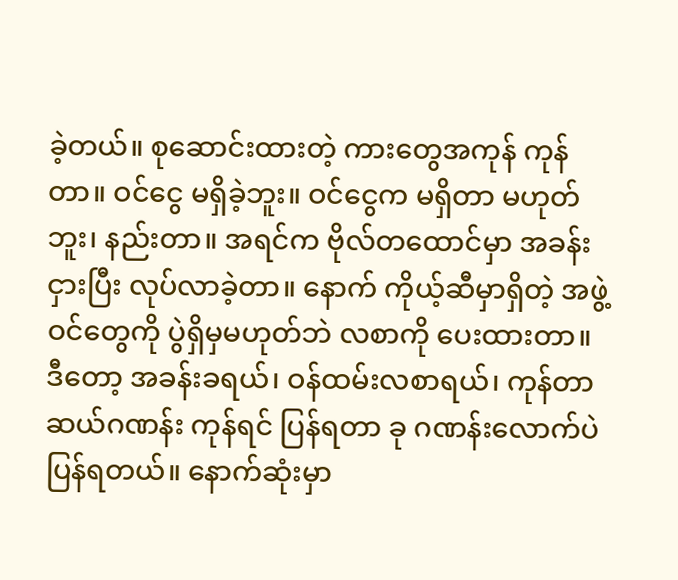ခဲ့တယ်။ စုဆောင်းထားတဲ့ ကားတွေအကုန် ကုန်တာ။ ဝင်ငွေ မရှိခဲ့ဘူး။ ဝင်ငွေက မရှိတာ မဟုတ်ဘူး၊ နည်းတာ။ အရင်က ဗိုလ်တထောင်မှာ အခန်းငှားပြီး လုပ်လာခဲ့တာ။ နောက် ကိုယ့်ဆီမှာရှိတဲ့ အဖွဲ့ဝင်တွေကို ပွဲရှိမှမဟုတ်ဘဲ လစာကို ပေးထားတာ။ ဒီတော့ အခန်းခရယ်၊ ဝန်ထမ်းလစာရယ်၊ ကုန်တာ ဆယ်ဂဏန်း ကုန်ရင် ပြန်ရတာ ခု ဂဏန်းလောက်ပဲ ပြန်ရတယ်။ နောက်ဆုံးမှာ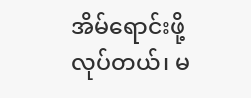အိမ်ရောင်းဖို့လုပ်တယ်၊ မ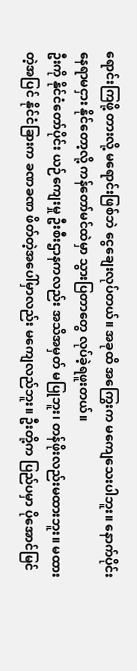ရောင်းကြဖို့ တားလို့ မရောင်းဖြစ်ဘဲ ငွေချေးလုပ်တယ်။ အခုထိ အကြွေးက မကျေသေးပါဘူး။ နောက်ပိုင်း နေရာမငှား နိုင်တော့လို့ ကန်တော်မင်ထဲမှာ သွားပြတာတွေ လုပ်ခဲ့ရဖူးတယ်။
ဦးကို နိုင်ငံတော်ပိုင်း ယဉ်ကျေးမှု ဦးစီးဌာနကလည်း အသိအမှတ် မပြုဘူး၊ တန်ဖိုးလည်းမထားဘူး။ မထားတဲ့အပြင် နိုင်ငံခြားက ခဏခဏ ဖိတ်တဲ့အပေါ်မှာလည်း မကျေလည်ဘူး။ ဦးတို့က ပြည်ပမှာ ပိုအောင်မြင်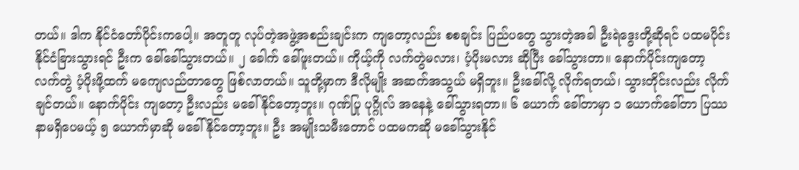တယ်။ ဒါက နိုင်ငံတော်ပိုင်းကပေါ့။ အတူတူ လုပ်တဲ့အဖွဲ့အစည်းချင်းက ကျတော့လည်း စစချင်း ပြည်ပတွေ သွားတဲ့အခါ ဦးရဲဒွေးတို့ဆိုရင် ပထမပိုင်း နိုင်ငံခြားသွားရင် ဦးက ခေါ်ခေါ်သွားတယ်။ ၂ ခေါက် ခေါ်ဖူးတယ်။ ကိုယ့်ကို လက်တွဲမလား၊ ပံ့ပိုးမလား ဆိုပြီး ခေါ်သွားတာ။ နောက်ပိုင်းကျတော့ လက်တွဲ ပံ့ပိုးဖို့ထက် မကျေလည်တာတွေ ဖြစ်လာတယ်။ သူတို့မှာက ဒီလိုမျိုး အဆက်အသွယ် မရှိဘူး။ ဦးခေါ်လို့ လိုက်ရတယ်၊ သွားတိုင်းလည်း လိုက်ချင်တယ်။ နောက်ပိုင်း ကျတော့ ဦးလည်း မခေါ်နိုင်တော့ဘူး။ ဂုဏ်ပြု ပုဂ္ဂိုလ် အနေနဲ့ ခေါ်သွားရတာ။ ၆ ယောက် ခေါ်တာမှာ ၁ ယောက်ခေါ်တာ ပြဿနာမရှိပေမယ့် ၅ ယောက်မှာဆို မခေါ်နိုင်တော့ဘူး။ ဦး အမျိုးသမီးတောင် ပထမကဆို မခေါ်သွားနိုင်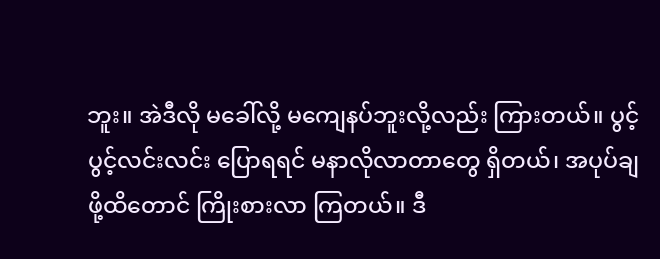ဘူး။ အဲဒီလို မခေါ်လို့ မကျေနပ်ဘူးလို့လည်း ကြားတယ်။ ပွင့်ပွင့်လင်းလင်း ပြောရရင် မနာလိုလာတာတွေ ရှိတယ်၊ အပုပ်ချ ဖို့ထိတောင် ကြိုးစားလာ ကြတယ်။ ဒီ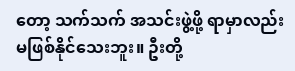တော့ သက်သက် အသင်းဖွဲ့ဖို့ ရာမှာလည်း မဖြစ်နိုင်သေးဘူး။ ဦးတို့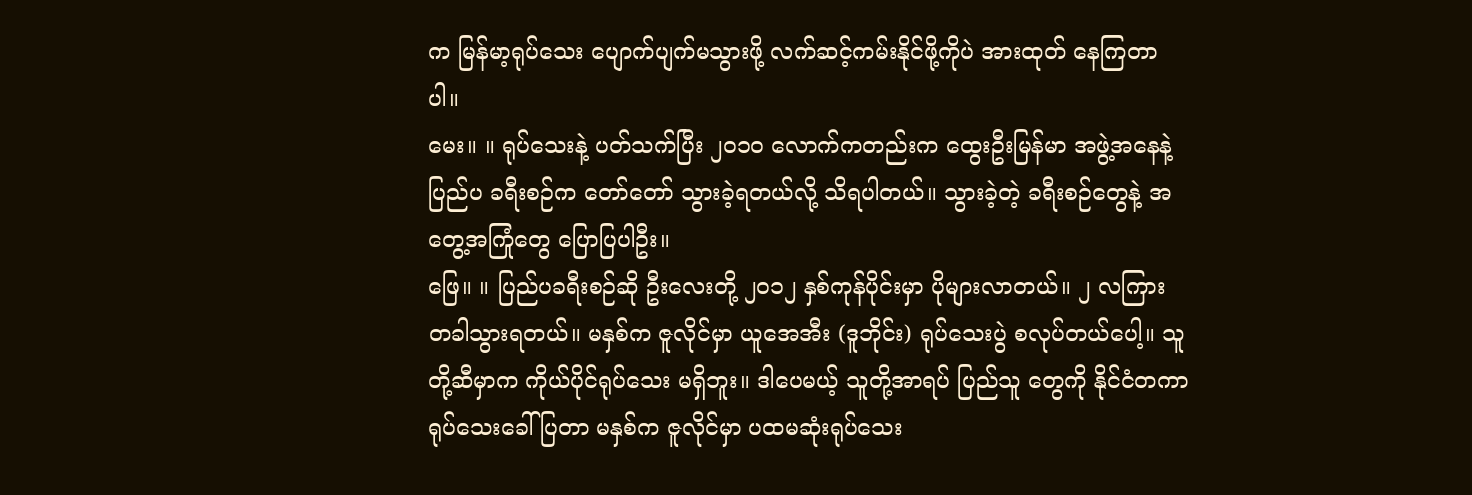က မြန်မာ့ရုပ်သေး ပျောက်ပျက်မသွားဖို့ လက်ဆင့်ကမ်းနိုင်ဖို့ကိုပဲ အားထုတ် နေကြတာပါ။
မေး။ ။ ရုပ်သေးနဲ့ ပတ်သက်ပြီး ၂၀၁၀ လောက်ကတည်းက ထွေးဦးမြန်မာ အဖွဲ့အနေနဲ့ ပြည်ပ ခရီးစဉ်က တော်တော် သွားခဲ့ရတယ်လို့ သိရပါတယ်။ သွားခဲ့တဲ့ ခရီးစဉ်တွေနဲ့ အတွေ့အကြုံတွေ ပြောပြပါဦး။
ဖြေ။ ။ ပြည်ပခရီးစဉ်ဆို ဦးလေးတို့ ၂၀၁၂ နှစ်ကုန်ပိုင်းမှာ ပိုများလာတယ်။ ၂ လကြား တခါသွားရတယ်။ မနှစ်က ဇူလိုင်မှာ ယူအေအီး (ဒူဘိုင်း) ရုပ်သေးပွဲ စလုပ်တယ်ပေါ့။ သူတို့ဆီမှာက ကိုယ်ပိုင်ရုပ်သေး မရှိဘူး။ ဒါပေမယ့် သူတို့အာရပ် ပြည်သူ တွေကို နိုင်ငံတကာ ရုပ်သေးခေါ်ပြတာ မနှစ်က ဇူလိုင်မှာ ပထမဆုံးရုပ်သေး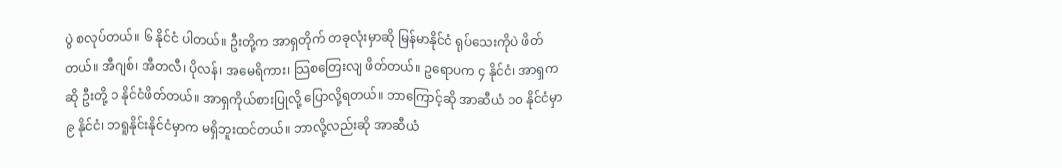ပွဲ စလုပ်တယ်။ ၆ နိုင်ငံ ပါတယ်။ ဦးတို့က အာရှတိုက် တခုလုံးမှာဆို မြန်မာနိုင်ငံ ရုပ်သေးကိုပဲ ဖိတ်တယ်။ အီဂျစ်၊ အီတလီ၊ ပိုလန်၊ အမေရိကား၊ သြစတြေးလျ ဖိတ်တယ်။ ဥရောပက ၄ နိုင်ငံ၊ အာရှကဆို ဦးတို့ ၁ နိုင်ငံဖိတ်တယ်။ အာရှကိုယ်စားပြုလို့ ပြောလို့ရတယ်။ ဘာကြောင့်ဆို အာဆီယံ ၁၀ နိုင်ငံမှာ ၉ နိုင်ငံ၊ ဘရူနိုင်းနိုင်ငံမှာက မရှိဘူးထင်တယ်။ ဘာလို့လည်းဆို အာဆီယံ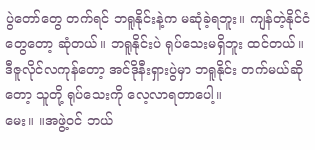ပွဲတော်တွေ တက်ရင် ဘရူနိုင်းနဲ့က မဆုံခဲ့ရဘူး။ ကျန်တဲ့နိုင်ငံတွေတော့ ဆုံတယ်။ ဘရူနိုင်းပဲ ရုပ်သေးမရှိဘူး ထင်တယ်။ ဒီဇူလိုင်လကုန်တော့ အင်ဒိုနီးရှားပွဲမှာ ဘရူနိုင်း တက်မယ်ဆိုတော့ သူတို့ ရုပ်သေးကို လေ့လာရတာပေါ့။
မေး။ ။အဖွဲ့ဝင် ဘယ်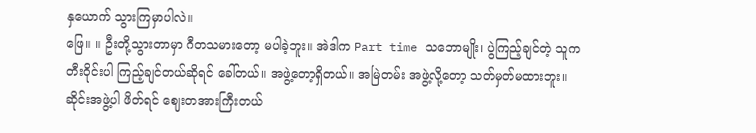နှယောက် သွားကြမှာပါလဲ။
ဖြေ။ ။ ဦးတို့သွားတာမှာ ဂီတသမားတော့ မပါခဲ့ဘူး။ အဲဒါက Part time သဘောမျိုး၊ ပွဲကြည့်ချင်တဲ့ သူက တီးဝိုင်းပါ ကြည့်ချင်တယ်ဆိုရင် ခေါ်တယ်။ အဖွဲ့တော့ရှိတယ်။ အမြဲတမ်း အဖွဲ့လို့တော့ သတ်မှတ်မထားဘူး။ ဆိုင်းအဖွဲ့ပါ ဖိတ်ရင် ဈေးတအားကြီးတယ်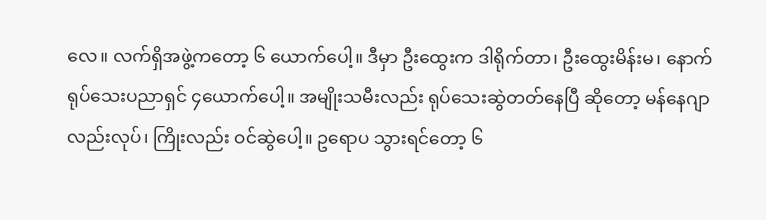လေ။ လက်ရှိအဖွဲ့ကတော့ ၆ ယောက်ပေါ့။ ဒီမှာ ဦးထွေးက ဒါရိုက်တာ၊ ဦးထွေးမိန်းမ၊ နောက် ရုပ်သေးပညာရှင် ၄ယောက်ပေါ့။ အမျိုးသမီးလည်း ရုပ်သေးဆွဲတတ်နေပြီ ဆိုတော့ မန်နေဂျာလည်းလုပ်၊ ကြိုးလည်း ဝင်ဆွဲပေါ့။ ဥရောပ သွားရင်တော့ ၆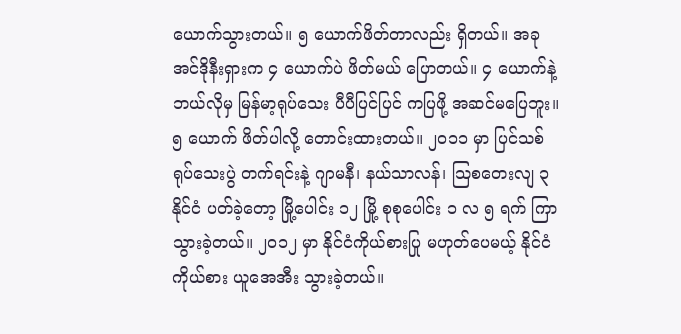ယောက်သွားတယ်။ ၅ ယောက်ဖိတ်တာလည်း ရှိတယ်။ အခုအင်ဒိုနီးရှားက ၄ ယောက်ပဲ ဖိတ်မယ် ပြောတယ်။ ၄ ယောက်နဲ့ ဘယ်လိုမှ မြန်မာ့ရုပ်သေး ပီပီပြင်ပြင် ကပြဖို့ အဆင်မပြေဘူး။ ၅ ယောက် ဖိတ်ပါလို့ တောင်းထားတယ်။ ၂၀၁၁ မှာ ပြင်သစ်ရုပ်သေးပွဲ တက်ရင်းနဲ့ ဂျာမနီ၊ နယ်သာလန်၊ သြစတေးလျ ၃ နိုင်ငံ ပတ်ခဲ့တော့ မြို့ပေါင်း ၁၂ မြို့ စုစုပေါင်း ၁ လ ၅ ရက် ကြာသွားခဲ့တယ်။ ၂၀၁၂ မှာ နိုင်ငံကိုယ်စားပြု မဟုတ်ပေမယ့် နိုင်ငံကိုယ်စား ယူအေအီး သွားခဲ့တယ်။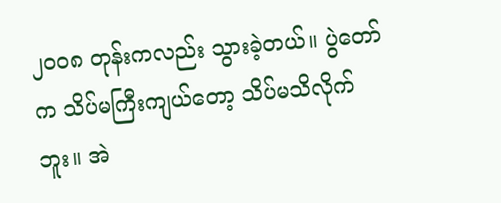၂၀၀၈ တုန်းကလည်း သွားခဲ့တယ်။ ပွဲတော်က သိပ်မကြီးကျယ်တော့ သိပ်မသိလိုက်ဘူး။ အဲ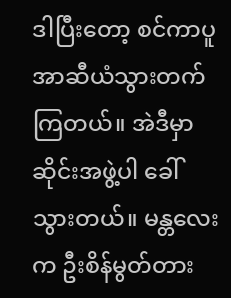ဒါပြီးတော့ စင်ကာပူ အာဆီယံသွားတက်ကြတယ်။ အဲဒီမှာ ဆိုင်းအဖွဲ့ပါ ခေါ်သွားတယ်။ မန္တလေးက ဦးစိန်မွတ်တား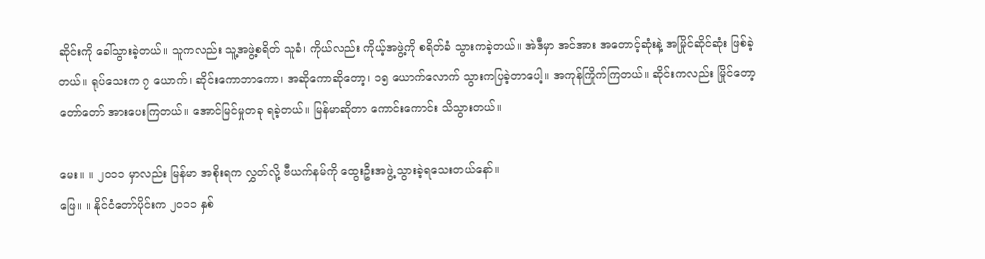ဆိုင်းကို ခေါ်သွားခဲ့တယ်။ သူကလည်း သူ့အဖွဲ့စရိတ် သူခံ၊ ကိုယ်လည်း ကိုယ့်အဖွဲ့ကို စရိတ်ခံ သွားကခဲ့တယ်။ အဲဒီမှာ အင်အား အတောင့်ဆုံးနဲ့ အမြိုင်ဆိုင်ဆုံး ဖြစ်ခဲ့တယ်။ ရုပ်သေးက ၇ ယောက်၊ ဆိုင်းကောဘာကော၊ အဆိုကောဆိုတော့၊ ၁၅ ယောက်လောက် သွားကပြခဲ့တာပေါ့။ အကုန်ကြိုက်ကြတယ်။ ဆိုင်းကလည်း မြိုင်တော့ တော်တော် အားပေးကြတယ်။ အောင်မြင်မှုတခု ရခဲ့တယ်။ မြန်မာဆိုတာ ကောင်းကောင်း သိသွားတယ်။

မေး။ ။ ၂၀၁၁ မှာလည်း မြန်မာ အစိုးရက လွှတ်လို့ ဗီယက်နမ်ကို ထွေးဦးအဖွဲ့ သွားခဲ့ရသေးတယ်နော်။
ဖြေ။ ။ နိုင်ငံတော်ပိုင်းက ၂၀၁၁ နှစ်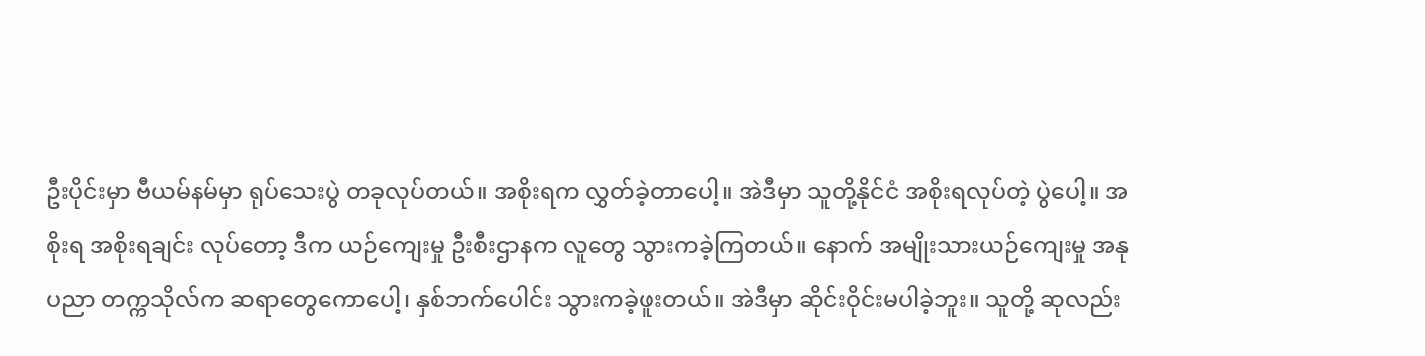ဦးပိုင်းမှာ ဗီယမ်နမ်မှာ ရုပ်သေးပွဲ တခုလုပ်တယ်။ အစိုးရက လွှတ်ခဲ့တာပေါ့။ အဲဒီမှာ သူတို့နိုင်ငံ အစိုးရလုပ်တဲ့ ပွဲပေါ့။ အစိုးရ အစိုးရချင်း လုပ်တော့ ဒီက ယဉ်ကျေးမှု ဦးစီးဌာနက လူတွေ သွားကခဲ့ကြတယ်။ နောက် အမျိုးသားယဉ်ကျေးမှု အနုပညာ တက္ကသိုလ်က ဆရာတွေကောပေါ့၊ နှစ်ဘက်ပေါင်း သွားကခဲ့ဖူးတယ်။ အဲဒီမှာ ဆိုင်းဝိုင်းမပါခဲ့ဘူး။ သူတို့ ဆုလည်း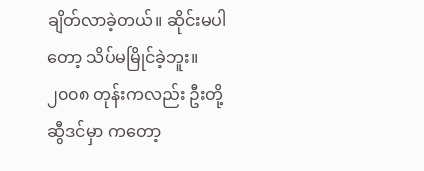ချိတ်လာခဲ့တယ်။ ဆိုင်းမပါတော့ သိပ်မမြိုင်ခဲ့ဘူး။ ၂၀၀၈ တုန်းကလည်း ဦးတို့ ဆွီဒင်မှာ ကတော့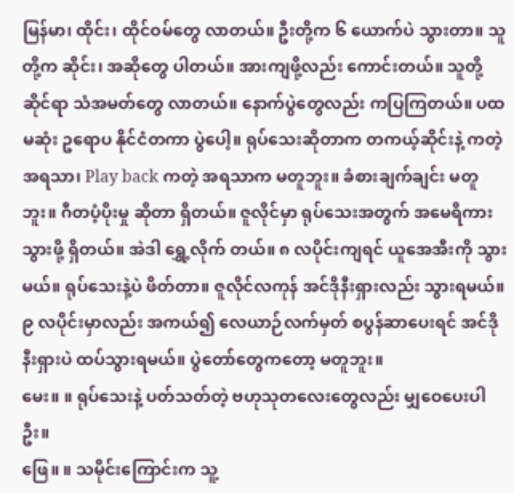မြန်မာ၊ ထိုင်း၊ ထိုင်ဝမ်တွေ လာတယ်။ ဦးတို့က ၆ ယောက်ပဲ သွားတာ။ သူတို့က ဆိုင်း၊ အဆိုတွေ ပါတယ်။ အားကျဖို့လည်း ကောင်းတယ်။ သူတို့ဆိုင်ရာ သံအမတ်တွေ လာတယ်။ နောက်ပွဲတွေလည်း ကပြကြတယ်။ ပထမဆုံး ဥရောပ နိုင်ငံတကာ ပွဲပေါ့။ ရုပ်သေးဆိုတာက တကယ့်ဆိုင်းနဲ့ ကတဲ့အရသာ၊ Play back ကတဲ့ အရသာက မတူဘူး။ ခံစားချက်ချင်း မတူဘူး။ ဂီတပံ့ပိုးမှု ဆိုတာ ရှိတယ်။ ဇူလိုင်မှာ ရုပ်သေးအတွက် အမေရိကားသွားဖို့ ရှိတယ်။ အဲဒါ ရွှေ့လိုက် တယ်။ ၈ လပိုင်းကျရင် ယူအေအီးကို သွားမယ်။ ရုပ်သေးနဲ့ပဲ ဖိတ်တာ။ ဇူလိုင်လကုန် အင်ဒိုနီးရှားလည်း သွားရမယ်။ ၉ လပိုင်းမှာလည်း အကယ်၍ လေယာဉ်လက်မှတ် စပွန်ဆာပေးရင် အင်ဒိုနီးရှားပဲ ထပ်သွားရမယ်။ ပွဲတော်တွေကတော့ မတူဘူး။
မေး။ ။ ရုပ်သေးနဲ့ ပတ်သတ်တဲ့ ဗဟုသုတလေးတွေလည်း မျှဝေပေးပါဦး။
ဖြေ။ ။ သမိုင်းကြောင်းက သူ့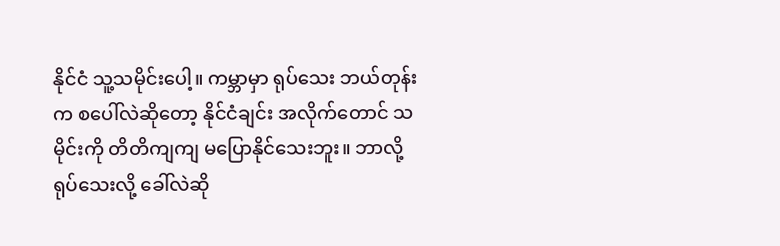နိုင်ငံ သူ့သမိုင်းပေါ့။ ကမ္ဘာမှာ ရုပ်သေး ဘယ်တုန်းက စပေါ်လဲဆိုတော့ နိုင်ငံချင်း အလိုက်တောင် သမိုင်းကို တိတိကျကျ မပြောနိုင်သေးဘူး။ ဘာလို့ ရုပ်သေးလို့ ခေါ်လဲဆို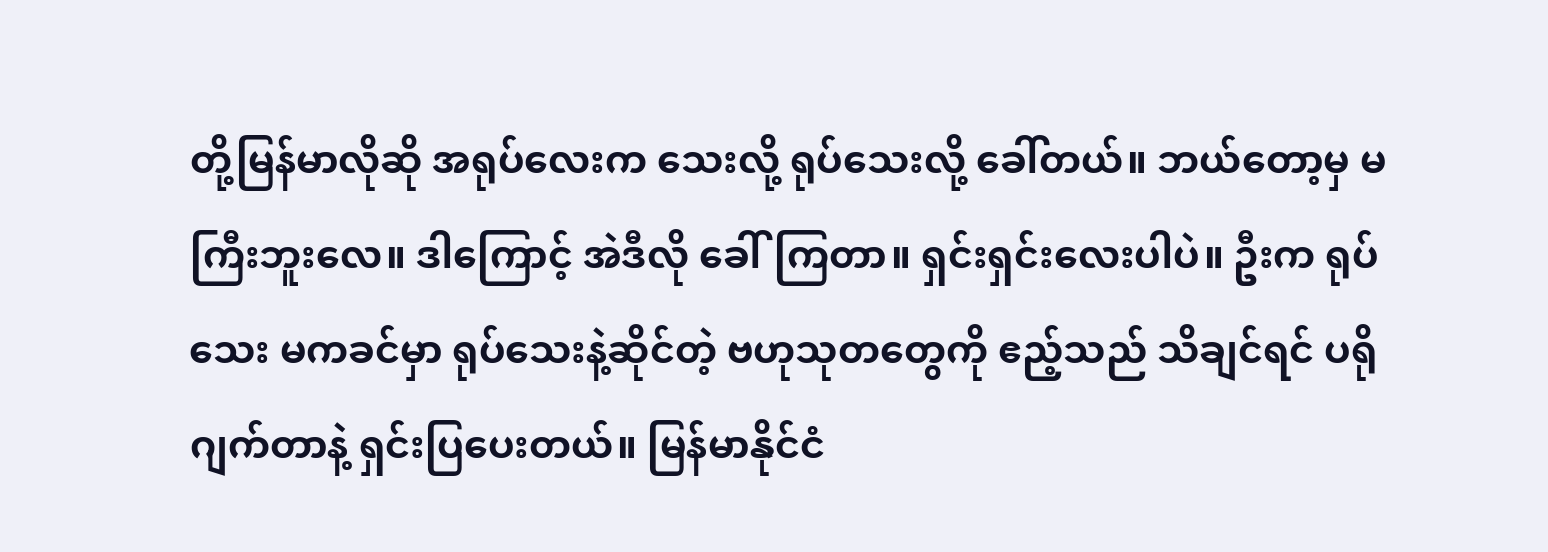တို့မြန်မာလိုဆို အရုပ်လေးက သေးလို့ ရုပ်သေးလို့ ခေါ်တယ်။ ဘယ်တော့မှ မကြီးဘူးလေ။ ဒါကြောင့် အဲဒီလို ခေါ်ကြတာ။ ရှင်းရှင်းလေးပါပဲ။ ဦးက ရုပ်သေး မကခင်မှာ ရုပ်သေးနဲ့ဆိုင်တဲ့ ဗဟုသုတတွေကို ဧည့်သည် သိချင်ရင် ပရိုဂျက်တာနဲ့ ရှင်းပြပေးတယ်။ မြန်မာနိုင်ငံ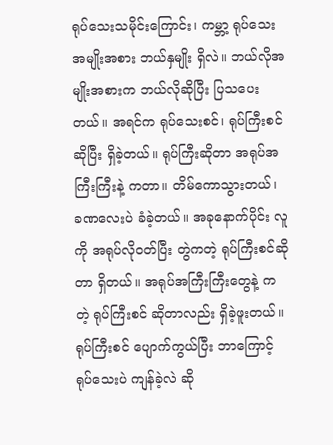ရုပ်သေးသမိုင်းကြောင်း၊ ကမ္ဘာ့ ရုပ်သေးအမျိုးအစား ဘယ်နှမျိုး ရှိလဲ။ ဘယ်လိုအမျိုးအစားက ဘယ်လိုဆိုပြီး ပြသပေးတယ်။ အရင်က ရုပ်သေးစင်၊ ရုပ်ကြီးစင်ဆိုပြီး ရှိခဲ့တယ်။ ရုပ်ကြီးဆိုတာ အရုပ်အကြီးကြီးနဲ့ ကတာ။ တိမ်ကောသွားတယ်၊ ခဏလေးပဲ ခံခဲ့တယ်။ အခုနောက်ပိုင်း လူကို အရုပ်လိုဝတ်ပြီး တွဲကတဲ့ ရုပ်ကြီးစင်ဆိုတာ ရှိတယ်။ အရုပ်အကြီးကြီးတွေနဲ့ ကတဲ့ ရုပ်ကြီးစင် ဆိုတာလည်း ရှိခဲ့ဖူးတယ်။ ရုပ်ကြီးစင် ပျောက်ကွယ်ပြီး ဘာကြောင့် ရုပ်သေးပဲ ကျန်ခဲ့လဲ ဆို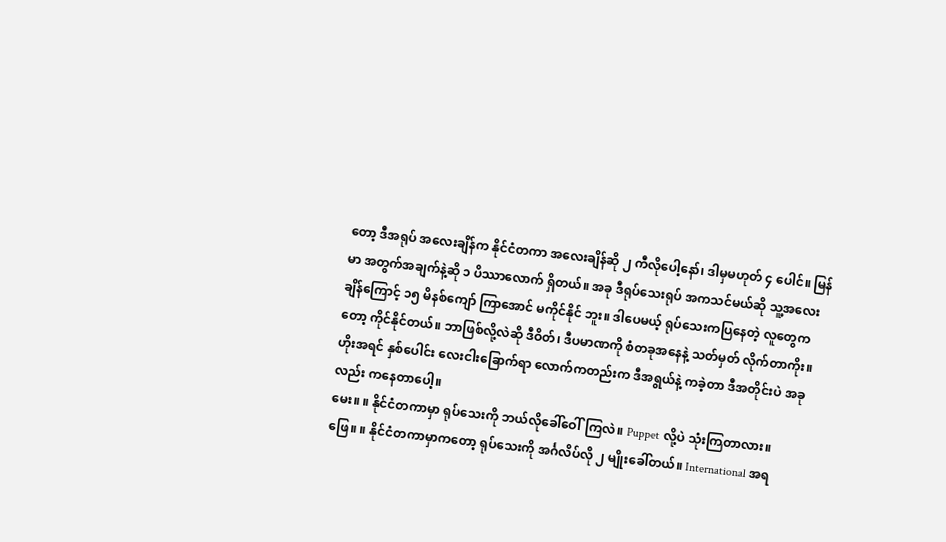တော့ ဒီအရုပ် အလေးချိန်က နိုင်ငံတကာ အလေးချိန်ဆို ၂ ကီလိုပေါ့နော်၊ ဒါမှမဟုတ် ၄ ပေါင်။ မြန်မာ အတွက်အချက်နဲ့ဆို ၁ ပိဿာလောက် ရှိတယ်။ အခု ဒီရုပ်သေးရုပ် အကသင်မယ်ဆို သူ့အလေးချိန်ကြောင့် ၁၅ မိနစ်ကျော် ကြာအောင် မကိုင်နိုင် ဘူး။ ဒါပေမယ့် ရုပ်သေးကပြနေတဲ့ လူတွေကတော့ ကိုင်နိုင်တယ်။ ဘာဖြစ်လို့လဲဆို ဒီဝိတ်၊ ဒီပမာဏကို စံတခုအနေနဲ့ သတ်မှတ် လိုက်တာကိုး။ ဟိုးအရင် နှစ်ပေါင်း လေးငါးခြောက်ရာ လောက်ကတည်းက ဒီအရွယ်နဲ့ ကခဲ့တာ ဒီအတိုင်းပဲ အခုလည်း ကနေတာပေါ့။
မေး။ ။ နိုင်ငံတကာမှာ ရုပ်သေးကို ဘယ်လိုခေါ်ဝေါ်ကြလဲ။ Puppet လို့ပဲ သုံးကြတာလား။
ဖြေ။ ။ နိုင်ငံတကာမှာကတော့ ရုပ်သေးကို အင်္ဂလိပ်လို ၂ မျိုးခေါ်တယ်။ International အရ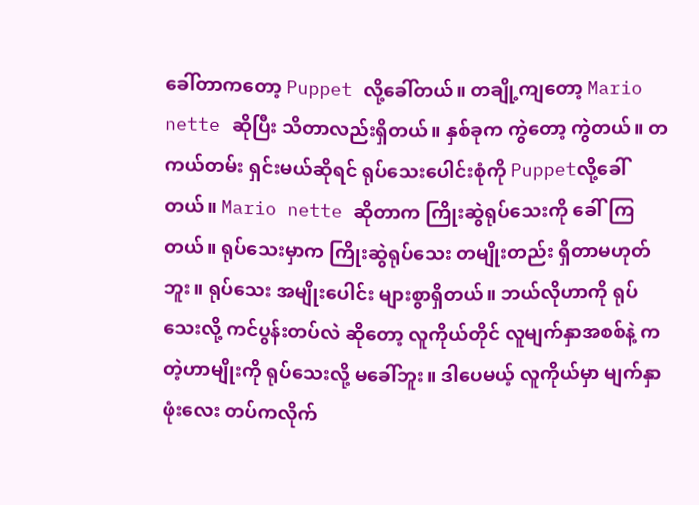ခေါ်တာကတော့ Puppet လို့ခေါ်တယ်။ တချို့ကျတော့ Mario nette ဆိုပြီး သိတာလည်းရှိတယ်။ နှစ်ခုက ကွဲတော့ ကွဲတယ်။ တကယ်တမ်း ရှင်းမယ်ဆိုရင် ရုပ်သေးပေါင်းစုံကို Puppetလို့ခေါ်တယ်။ Mario nette ဆိုတာက ကြိုးဆွဲရုပ်သေးကို ခေါ်ကြတယ်။ ရုပ်သေးမှာက ကြိုးဆွဲရုပ်သေး တမျိုးတည်း ရှိတာမဟုတ်ဘူး။ ရုပ်သေး အမျိုးပေါင်း များစွာရှိတယ်။ ဘယ်လိုဟာကို ရုပ်သေးလို့ ကင်ပွန်းတပ်လဲ ဆိုတော့ လူကိုယ်တိုင် လူမျက်နှာအစစ်နဲ့ ကတဲ့ဟာမျိုးကို ရုပ်သေးလို့ မခေါ်ဘူး။ ဒါပေမယ့် လူကိုယ်မှာ မျက်နှာဖုံးလေး တပ်ကလိုက်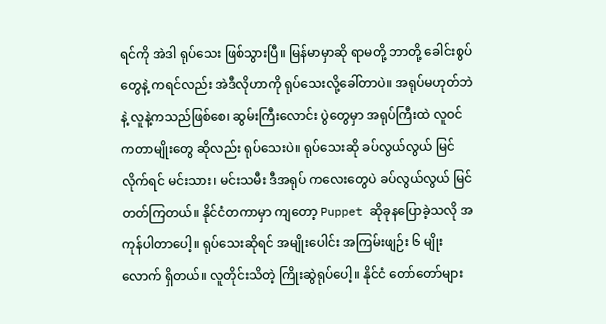ရင်ကို အဲဒါ ရုပ်သေး ဖြစ်သွားပြီ။ မြန်မာမှာဆို ရာမတို့ ဘာတို့ ခေါင်းစွပ်တွေနဲ့ ကရင်လည်း အဲဒီလိုဟာကို ရုပ်သေးလို့ခေါ်တာပဲ။ အရုပ်မဟုတ်ဘဲနဲ့ လူနဲ့ကသည်ဖြစ်စေ၊ ဆွမ်းကြီးလောင်း ပွဲတွေမှာ အရုပ်ကြီးထဲ လူဝင်ကတာမျိုးတွေ ဆိုလည်း ရုပ်သေးပဲ။ ရုပ်သေးဆို ခပ်လွယ်လွယ် မြင်လိုက်ရင် မင်းသား၊ မင်းသမီး ဒီအရုပ် ကလေးတွေပဲ ခပ်လွယ်လွယ် မြင်တတ်ကြတယ်။ နိုင်ငံတကာမှာ ကျတော့ Puppet ဆိုခုနပြောခဲ့သလို အကုန်ပါတာပေါ့။ ရုပ်သေးဆိုရင် အမျိုးပေါင်း အကြမ်းဖျဉ်း ၆ မျိုးလောက် ရှိတယ်။ လူတိုင်းသိတဲ့ ကြိုးဆွဲရုပ်ပေါ့။ နိုင်ငံ တော်တော်များ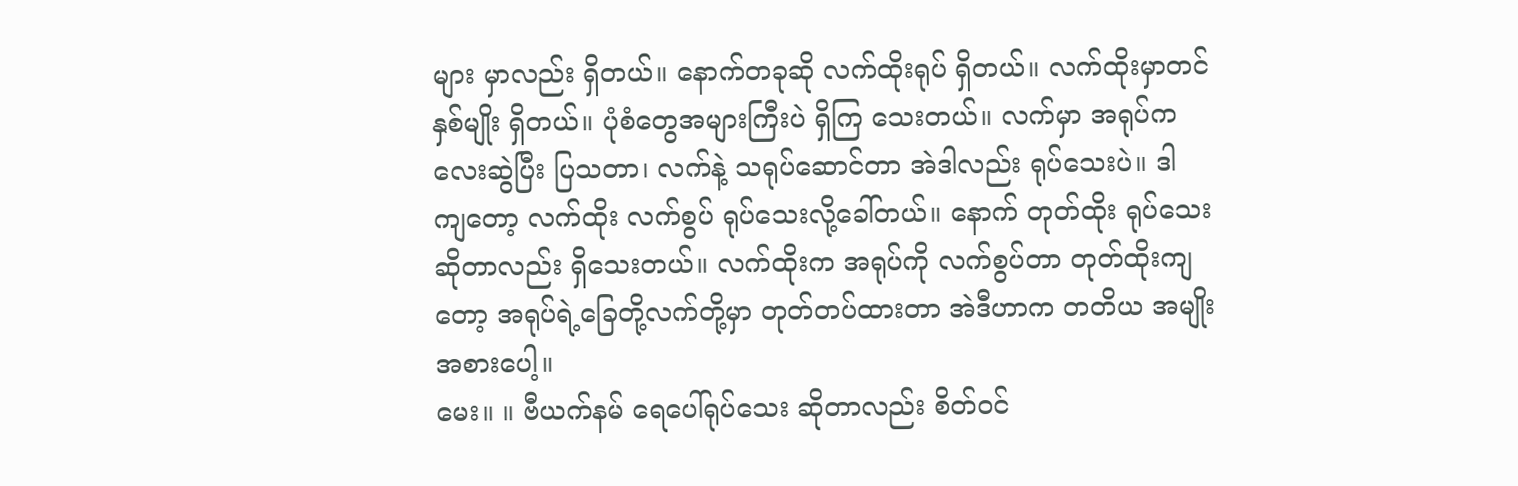များ မှာလည်း ရှိတယ်။ နောက်တခုဆို လက်ထိုးရုပ် ရှိတယ်။ လက်ထိုးမှာတင် နှစ်မျိုး ရှိတယ်။ ပုံစံတွေအများကြီးပဲ ရှိကြ သေးတယ်။ လက်မှာ အရုပ်ကလေးဆွဲပြီး ပြသတာ၊ လက်နဲ့ သရုပ်ဆောင်တာ အဲဒါလည်း ရုပ်သေးပဲ။ ဒါ ကျတော့ လက်ထိုး လက်စွပ် ရုပ်သေးလို့ခေါ်တယ်။ နောက် တုတ်ထိုး ရုပ်သေးဆိုတာလည်း ရှိသေးတယ်။ လက်ထိုးက အရုပ်ကို လက်စွပ်တာ တုတ်ထိုးကျတော့ အရုပ်ရဲ့ခြေတို့လက်တို့မှာ တုတ်တပ်ထားတာ အဲဒီဟာက တတိယ အမျိုးအစားပေါ့။
မေး။ ။ ဗီယက်နမ် ရေပေါ်ရုပ်သေး ဆိုတာလည်း စိတ်ဝင်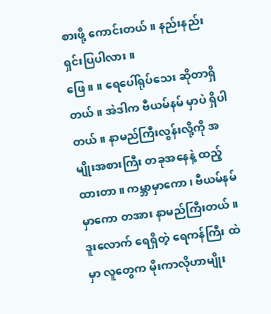စားဖို့ ကောင်းတယ်။ နည်းနည်း ရှင်းပြပါလား။
ဖြေ။ ။ ရေပေါ်ရုပ်သေး ဆိုတာရှိတယ်။ အဲဒါက ဗီယမ်နမ် မှာပဲ ရှိပါတယ်။ နာမည်ကြီးလွန်းလို့ကို အမျိုးအစားကြီး တခုအနေနဲ့ ထည့်ထားတာ။ ကမ္ဘာမှာကော၊ ဗီယမ်နမ်မှာကော တအား နာမည်ကြီးတယ်။ ဒူးလောက် ရေရှိတဲ့ ရေကန်ကြီး ထဲမှာ လူတွေက မိုးကာလိုဟာမျိုး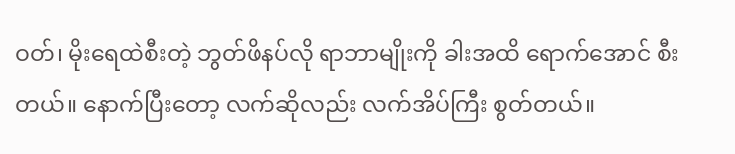ဝတ်၊ မိုးရေထဲစီးတဲ့ ဘွတ်ဖိနပ်လို ရာဘာမျိုးကို ခါးအထိ ရောက်အောင် စီးတယ်။ နောက်ပြီးတော့ လက်ဆိုလည်း လက်အိပ်ကြီး စွတ်တယ်။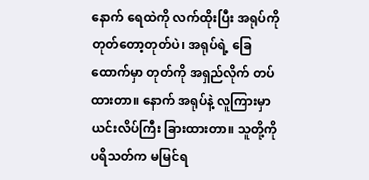နောက် ရေထဲကို လက်ထိုးပြီး အရုပ်ကို တုတ်တော့တုတ်ပဲ၊ အရုပ်ရဲ့ ခြေထောက်မှာ တုတ်ကို အရှည်လိုက် တပ်ထားတာ။ နောက် အရုပ်နဲ့ လူကြားမှာ ယင်းလိပ်ကြီး ခြားထားတာ။ သူတို့ကို ပရိသတ်က မမြင်ရ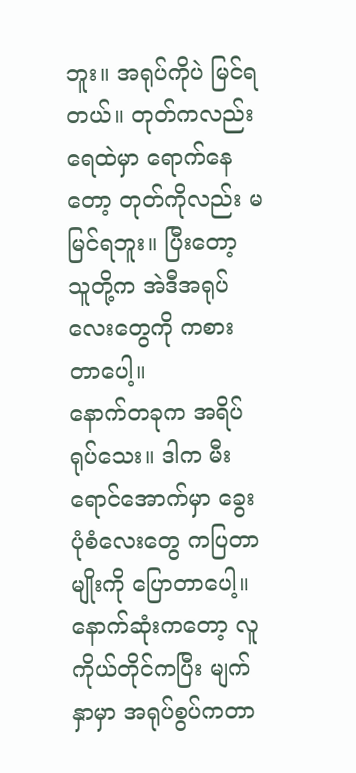ဘူး။ အရုပ်ကိုပဲ မြင်ရတယ်။ တုတ်ကလည်း ရေထဲမှာ ရောက်နေတော့ တုတ်ကိုလည်း မမြင်ရဘူး။ ပြီးတော့ သူတို့က အဲဒီအရုပ်လေးတွေကို ကစားတာပေါ့။
နောက်တခုက အရိပ်ရုပ်သေး။ ဒါက မီးရောင်အောက်မှာ ခွေးပုံစံလေးတွေ ကပြတာမျိုးကို ပြောတာပေါ့။ နောက်ဆုံးကတော့ လူကိုယ်တိုင်ကပြီး မျက်နှာမှာ အရုပ်စွပ်ကတာ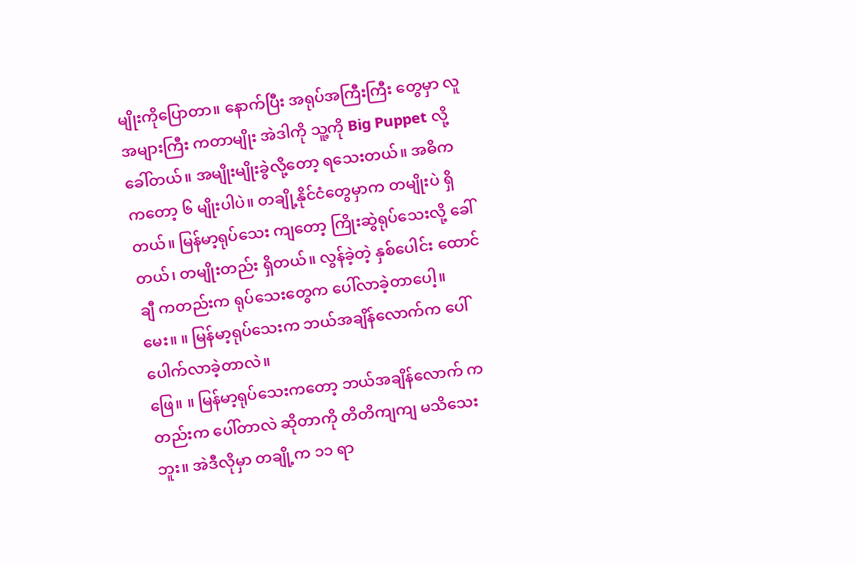မျိုးကိုပြောတာ။ နောက်ပြီး အရုပ်အကြီးကြီး တွေမှာ လူအများကြီး ကတာမျိုး အဲဒါကို သူ့ကို Big Puppet လို့ခေါ်တယ်။ အမျိုးမျိုးခွဲလို့တော့ ရသေးတယ်။ အဓိက ကတော့ ၆ မျိုးပါပဲ။ တချို့နိုင်ငံတွေမှာက တမျိုးပဲ ရှိတယ်။ မြန်မာ့ရုပ်သေး ကျတော့ ကြိုးဆွဲရုပ်သေးလို့ ခေါ်တယ်၊ တမျိုးတည်း ရှိတယ်။ လွန်ခဲ့တဲ့ နှစ်ပေါင်း ထောင်ချီ ကတည်းက ရုပ်သေးတွေက ပေါ်လာခဲ့တာပေါ့။
မေး။ ။ မြန်မာ့ရုပ်သေးက ဘယ်အချိန်လောက်က ပေါ်ပေါက်လာခဲ့တာလဲ။
ဖြေ။ ။ မြန်မာ့ရုပ်သေးကတော့ ဘယ်အချိန်လောက် ကတည်းက ပေါ်တာလဲ ဆိုတာကို တိတိကျကျ မသိသေးဘူး။ အဲဒီလိုမှာ တချို့က ၁၁ ရာ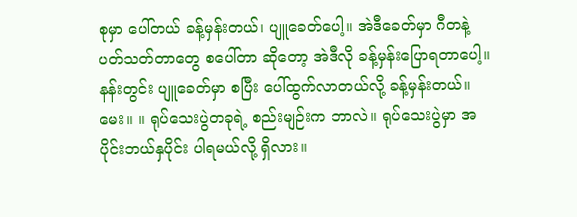စုမှာ ပေါ်တယ် ခန့်မှန်းတယ်၊ ပျူခေတ်ပေါ့။ အဲဒီခေတ်မှာ ဂီတနဲ့ ပတ်သတ်တာတွေ စပေါ်တာ ဆိုတော့ အဲဒီလို ခန့်မှန်းပြောရတာပေါ့။ နန်းတွင်း ပျူခေတ်မှာ စပြီး ပေါ်ထွက်လာတယ်လို့ ခန့်မှန်းတယ်။
မေး။ ။ ရုပ်သေးပွဲတခုရဲ့ စည်းမျဉ်းက ဘာလဲ။ ရုပ်သေးပွဲမှာ အပိုင်းဘယ်နှပိုင်း ပါရမယ်လို့ ရှိလား။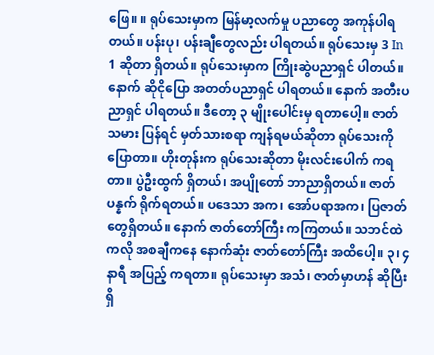ဖြေ။ ။ ရုပ်သေးမှာက မြန်မာ့လက်မှု ပညာတွေ အကုန်ပါရတယ်။ ပန်းပု၊ ပန်းချီတွေလည်း ပါရတယ်။ ရုပ်သေးမှ 3 In 1 ဆိုတာ ရှိတယ်။ ရုပ်သေးမှာက ကြိုးဆွဲပညာရှင် ပါတယ်။ နောက် ဆိုငိုပြော အတတ်ပညာရှင် ပါရတယ်။ နောက် အတီးပညာရှင် ပါရတယ်။ ဒီတော့ ၃ မျိုးပေါင်းမှ ရတာပေါ့။ ဇာတ်သမား ပြန်ရင် မှတ်သားစရာ ကျန်ရမယ်ဆိုတာ ရုပ်သေးကို ပြောတာ။ ဟိုးတုန်းက ရုပ်သေးဆိုတာ မိုးလင်းပေါက် ကရတာ။ ပွဲဦးထွက် ရှိတယ်၊ အပျိုတော် ဘာညာရှိတယ်။ ဇာတ်ပန္နက် ရိုက်ရတယ်။ ပဒေသာ အက၊ အော်ပရာအက၊ ပြဇာတ်တွေရှိတယ်။ နောက် ဇာတ်တော်ကြီး ကကြတယ်။ သဘင်ထဲကလို အစချီကနေ နောက်ဆုံး ဇာတ်တော်ကြီး အထိပေါ့။ ၃၊ ၄ နာရီ အပြည့် ကရတာ။ ရုပ်သေးမှာ အသံ၊ ဇာတ်မှာဟန် ဆိုပြီး ရှိ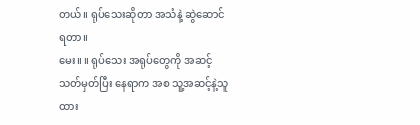တယ်။ ရုပ်သေးဆိုတာ အသံနဲ့ ဆွဲဆောင်ရတာ။
မေး။ ။ ရုပ်သေး အရုပ်တွေကို အဆင့်သတ်မှတ်ပြီး နေရာက အစ သူ့အဆင့်နဲ့သူ ထား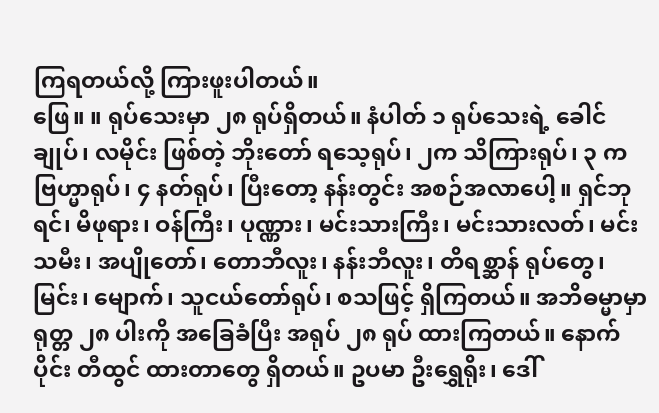ကြရတယ်လို့ ကြားဖူးပါတယ်။
ဖြေ။ ။ ရုပ်သေးမှာ ၂၈ ရုပ်ရှိတယ်။ နံပါတ် ၁ ရုပ်သေးရဲ့ ခေါင်ချုပ်၊ လမိုင်း ဖြစ်တဲ့ ဘိုးတော် ရသေ့ရုပ်၊ ၂က သိကြားရုပ်၊ ၃ က ဗြဟ္မာရုပ်၊ ၄ နတ်ရုပ်၊ ပြီးတော့ နန်းတွင်း အစဉ်အလာပေါ့။ ရှင်ဘုရင်၊ မိဖုရား၊ ဝန်ကြီး၊ ပုဏ္ဏား၊ မင်းသားကြီး၊ မင်းသားလတ်၊ မင်းသမီး၊ အပျိုတော်၊ တောဘီလူး၊ နန်းဘီလူး၊ တိရစ္ဆာန် ရုပ်တွေ၊ မြင်း၊ မျောက်၊ သူငယ်တော်ရုပ်၊ စသဖြင့် ရှိကြတယ်။ အဘိဓမ္မာမှာ ရုတ္တ ၂၈ ပါးကို အခြေခံပြီး အရုပ် ၂၈ ရုပ် ထားကြတယ်။ နောက်ပိုင်း တီထွင် ထားတာတွေ ရှိတယ်။ ဥပမာ ဦးရွှေရိုး၊ ဒေါ်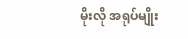မိုးလို အရုပ်မျိုး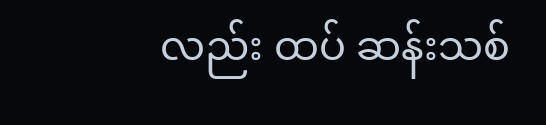လည်း ထပ် ဆန်းသစ်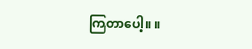ကြတာပေါ့။ ။